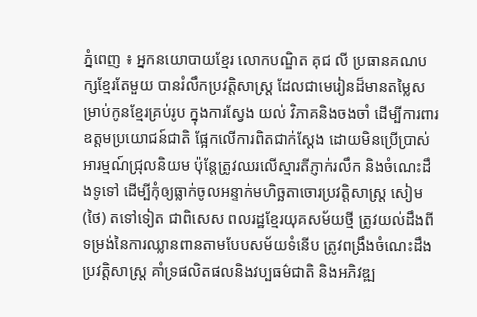ភ្នំពេញ ៖ អ្នកនយោបាយខ្មែរ លោកបណ្ឌិត គុជ លី ប្រធានគណបក្សខ្មែរតែមួយ បានរំលឹកប្រវត្តិសាស្ត្រ ដែលជាមេរៀនដ៏មានតម្លៃសម្រាប់កូនខ្មែរគ្រប់រូប ក្នុងការស្វែង យល់ វិភាគនិងចងចាំ ដើម្បីការពារឧត្តមប្រយោជន៍ជាតិ ផ្អែកលើការពិតជាក់ស្តែង ដោយមិនប្រើប្រាស់អារម្មណ៍ជ្រុលនិយម ប៉ុន្តែត្រូវឈរលើស្មារតីភ្ញាក់រលឹក និងចំណេះដឹងទូទៅ ដើម្បីកុំឲ្យធ្លាក់ចូលអន្ទាក់មហិច្ឆតាចោរប្រវត្តិសាស្ត្រ សៀម (ថៃ) តទៅទៀត ជាពិសេស ពលរដ្ឋខ្មែរយុគសម័យថ្មី ត្រូវយល់ដឹងពីទម្រង់នៃការឈ្លានពានតាមបែបសម័យទំនើប ត្រូវពង្រឹងចំណេះដឹងប្រវត្តិសាស្ត្រ គាំទ្រផលិតផលនិងវប្បធម៌ជាតិ និងអភិវឌ្ឍ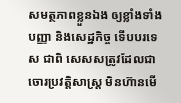សមត្ថភាពខ្លួនឯង ឲ្យខ្លាំងទាំងបញ្ញា និងសេដ្ឋកិច្ច ទើបបរទេស ជាពិ សេសសត្រូវដែលជាចោរប្រវត្តិសាស្ត្រ មិនហ៊ានមើ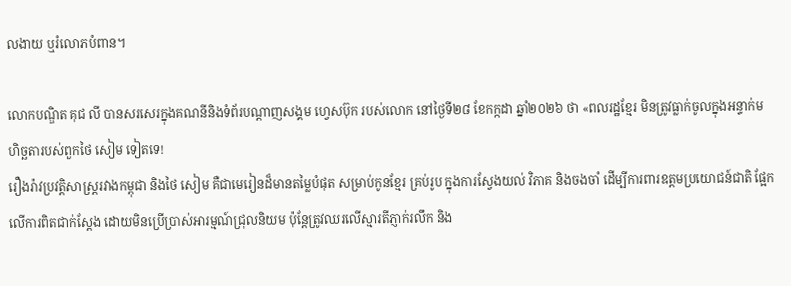លងាយ ឬរំលោភបំពាន។

លោកបណ្ឌិត គុជ លី បានសរសេរក្នុងគណនីនិងទំព័របណ្តាញសង្គម ហ្វេសប៊ុក របស់លោក នៅថ្ងៃទី២៨ ខែកក្កដា ឆ្នាំ២០២៦ ថា «ពលរដ្ឋខ្មែរ មិនត្រូវធ្លាក់ចូលក្នុងអន្ទាក់មហិច្ឆតារបស់ពួកថៃ សៀម ទៀតទេ!
រឿងរ៉ាវប្រវត្តិសាស្ត្ររវាងកម្ពុជា និងថៃ សៀម គឺជាមេរៀនដ៏មានតម្លៃបំផុត សម្រាប់កូនខ្មែរ គ្រប់រូប ក្នុងការស្វែងយល់ វិភាគ និងចងចាំ ដើម្បីការពារឧត្តមប្រយោជន៍ជាតិ ផ្អែកលើការពិតជាក់ស្តែង ដោយមិនប្រើប្រាស់អារម្មណ៍ជ្រុលនិយម ប៉ុន្តែត្រូវឈរលើស្មារតីភ្ញាក់រលឹក និង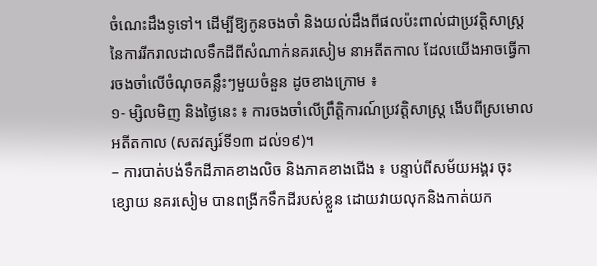ចំណេះដឹងទូទៅ។ ដើម្បីឱ្យកូនចងចាំ និងយល់ដឹងពីផលប៉ះពាល់ជាប្រវត្តិសាស្ត្រ នៃការរីករាលដាលទឹកដីពីសំណាក់នគរសៀម នាអតីតកាល ដែលយើងអាចធ្វើការចងចាំលើចំណុចគន្លឹះៗមួយចំនួន ដូចខាងក្រោម ៖
១- ម្សិលមិញ និងថ្ងៃនេះ ៖ ការចងចាំលើព្រឹត្តិការណ៍ប្រវត្តិសាស្ត្រ ងើបពីស្រមោលអតីតកាល (សតវត្សរ៍ទី១៣ ដល់១៩)។
– ការបាត់បង់ទឹកដីភាគខាងលិច និងភាគខាងជើង ៖ បន្ទាប់ពីសម័យអង្គរ ចុះខ្សោយ នគរសៀម បានពង្រីកទឹកដីរបស់ខ្លួន ដោយវាយលុកនិងកាត់យក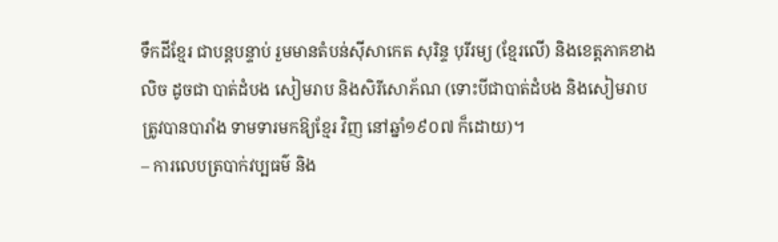ទឹកដីខ្មែរ ជាបន្តបន្ទាប់ រួមមានតំបន់ស៊ីសាកេត សុរិន្ទ បុរីរម្យ (ខ្មែរលើ) និងខេត្តភាគខាងលិច ដូចជា បាត់ដំបង សៀមរាប និងសិរីសោភ័ណ (ទោះបីជាបាត់ដំបង និងសៀមរាប ត្រូវបានបារាំង ទាមទារមកឱ្យខ្មែរ វិញ នៅឆ្នាំ១៩០៧ ក៏ដោយ)។
– ការលេបត្របាក់វប្បធម៌ និង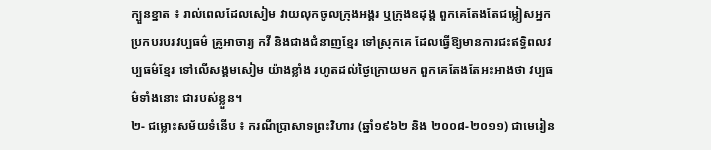ក្បួនខ្នាត ៖ រាល់ពេលដែលសៀម វាយលុកចូលក្រុងអង្គរ ឬក្រុងឧដុង្គ ពួកគេតែងតែជម្លៀសអ្នកប្រកបរបរវប្បធម៌ គ្រូអាចារ្យ កវី និងជាងជំនាញខ្មែរ ទៅស្រុកគេ ដែលធ្វើឱ្យមានការជះឥទ្ធិពលវប្បធម៌ខ្មែរ ទៅលើសង្គមសៀម យ៉ាងខ្លាំង រហូតដល់ថ្ងៃក្រោយមក ពួកគេតែងតែអះអាងថា វប្បធម៌ទាំងនោះ ជារបស់ខ្លួន។
២- ជម្លោះសម័យទំនើប ៖ ករណីប្រាសាទព្រះវិហារ (ឆ្នាំ១៩៦២ និង ២០០៨-២០១១) ជាមេរៀន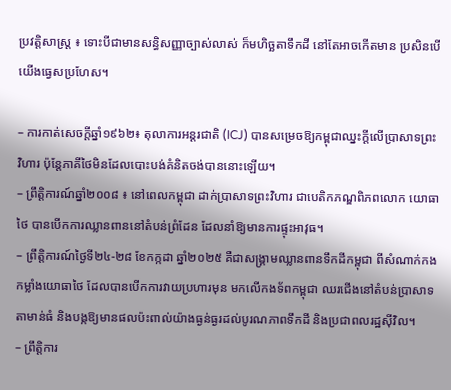ប្រវត្តិសាស្ត្រ ៖ ទោះបីជាមានសន្ធិសញ្ញាច្បាស់លាស់ ក៏មហិច្ឆតាទឹកដី នៅតែអាចកើតមាន ប្រសិនបើយើងធ្វេសប្រហែស។

– ការកាត់សេចក្តីឆ្នាំ១៩៦២៖ តុលាការអន្តរជាតិ (ICJ) បានសម្រេចឱ្យកម្ពុជាឈ្នះក្តីលើប្រាសាទព្រះវិហារ ប៉ុន្តែភាគីថៃមិនដែលបោះបង់គំនិតចង់បាននោះឡើយ។
– ព្រឹត្តិការណ៍ឆ្នាំ២០០៨ ៖ នៅពេលកម្ពុជា ដាក់ប្រាសាទព្រះវិហារ ជាបេតិកភណ្ឌពិភពលោក យោធាថៃ បានបើកការឈ្លានពាននៅតំបន់ព្រំដែន ដែលនាំឱ្យមានការផ្ទុះអាវុធ។
– ព្រឹត្តិការណ៍ថ្ងៃទី២៤-២៨ ខែកក្កដា ឆ្នាំ២០២៥ គឺជាសង្គ្រាមឈ្លានពានទឹកដីកម្ពុជា ពីសំណាក់កងកម្លាំងយោធាថៃ ដែលបានបើកការវាយប្រហារមុន មកលើកងទ័ពកម្ពុជា ឈរជើងនៅតំបន់ប្រាសាទតាមាន់ធំ និងបង្កឱ្យមានផលប៉ះពាល់យ៉ាងធ្ងន់ធ្ងរដល់បូរណភាពទឹកដី និងប្រជាពលរដ្ឋស៊ីវិល។
– ព្រឹត្តិការ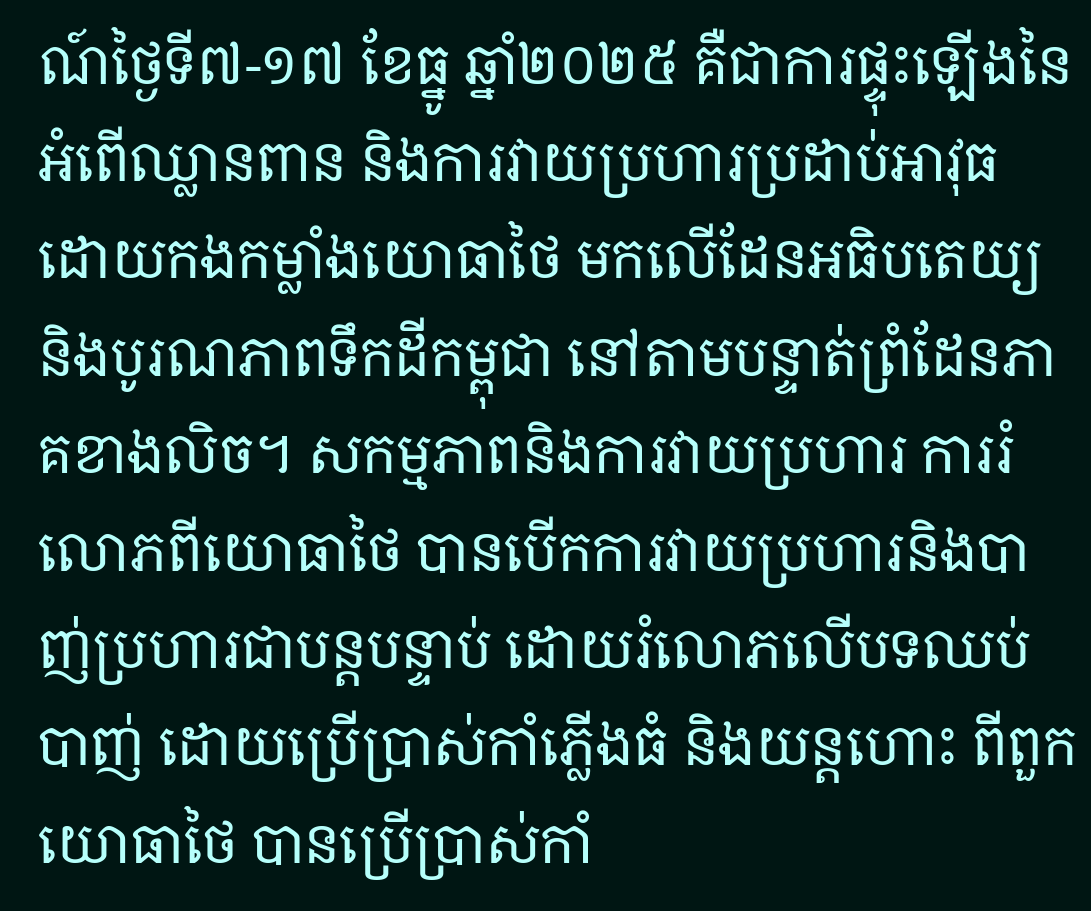ណ៍ថ្ងៃទី៧-១៧ ខែធ្នូ ឆ្នាំ២០២៥ គឺជាការផ្ទុះឡើងនៃអំពើឈ្លានពាន និងការវាយប្រហារប្រដាប់អាវុធ ដោយកងកម្លាំងយោធាថៃ មកលើដែនអធិបតេយ្យ និងបូរណភាពទឹកដីកម្ពុជា នៅតាមបន្ទាត់ព្រំដែនភាគខាងលិច។ សកម្មភាពនិងការវាយប្រហារ ការរំលោភពីយោធាថៃ បានបើកការវាយប្រហារនិងបាញ់ប្រហារជាបន្តបន្ទាប់ ដោយរំលោភលើបទឈប់បាញ់ ដោយប្រើប្រាស់កាំភ្លើងធំ និងយន្តហោះ ពីពួកយោធាថៃ បានប្រើប្រាស់កាំ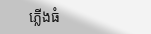ភ្លើងធំ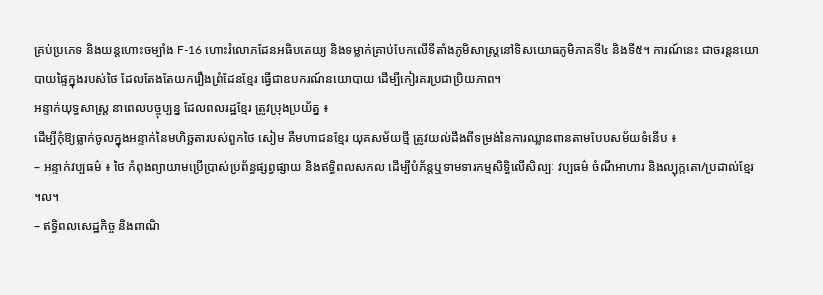គ្រប់ប្រភេទ និងយន្តហោះចម្បាំង F-16 ហោះរំលោភដែនអធិបតេយ្យ និងទម្លាក់គ្រាប់បែកលើទីតាំងភូមិសាស្ត្រនៅទិសយោធភូមិភាគទី៤ និងទី៥។ ការណ៍នេះ ជាចរន្តនយោបាយផ្ទៃក្នុងរបស់ថៃ ដែលតែងតែយករឿងព្រំដែនខ្មែរ ធ្វើជាឧបករណ៍នយោបាយ ដើម្បីកៀរគរប្រជាប្រិយភាព។
អន្ទាក់យុទ្ធសាស្ត្រ នាពេលបច្ចុប្បន្ន ដែលពលរដ្ឋខ្មែរ ត្រូវប្រុងប្រយ័ត្ន ៖
ដើម្បីកុំឱ្យធ្លាក់ចូលក្នុងអន្ទាក់នៃមហិច្ឆតារបស់ពួកថៃ សៀម គឺមហាជនខ្មែរ យុគសម័យថ្មី ត្រូវយល់ដឹងពីទម្រង់នៃការឈ្លានពានតាមបែបសម័យទំនើប ៖
– អន្ទាក់វប្បធម៌ ៖ ថៃ កំពុងព្យាយាមប្រើប្រាស់ប្រព័ន្ធផ្សព្វផ្សាយ និងឥទ្ធិពលសកល ដើម្បីបំភ័ន្តឬទាមទារកម្មសិទ្ធិលើសិល្បៈ វប្បធម៌ ចំណីអាហារ និងល្បុក្កតោ/ប្រដាល់ខ្មែរ ។ល។
– ឥទ្ធិពលសេដ្ឋកិច្ច និងពាណិ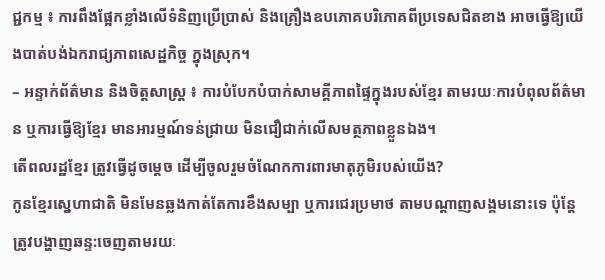ជ្ជកម្ម ៖ ការពឹងផ្អែកខ្លាំងលើទំនិញប្រើប្រាស់ និងគ្រឿងឧបភោគបរិភោគពីប្រទេសជិតខាង អាចធ្វើឱ្យយើងបាត់បង់ឯករាជ្យភាពសេដ្ឋកិច្ច ក្នុងស្រុក។
– អន្ទាក់ព័ត៌មាន និងចិត្តសាស្ត្រ ៖ ការបំបែកបំបាក់សាមគ្គីភាពផ្ទៃក្នុងរបស់ខ្មែរ តាមរយៈការបំពុលព័ត៌មាន ឬការធ្វើឱ្យខ្មែរ មានអារម្មណ៍ទន់ជ្រាយ មិនជឿជាក់លើសមត្ថភាពខ្លួនឯង។
តើពលរដ្ឋខ្មែរ ត្រូវធ្វើដូចម្តេច ដើម្បីចូលរួមចំណែកការពារមាតុភូមិរបស់យើង?
កូនខ្មែរសេ្នហាជាតិ មិនមែនឆ្លងកាត់តែការខឹងសម្បា ឬការជេរប្រមាថ តាមបណ្តាញសង្គមនោះទេ ប៉ុន្តែត្រូវបង្ហាញឆន្ទ:ចេញតាមរយៈ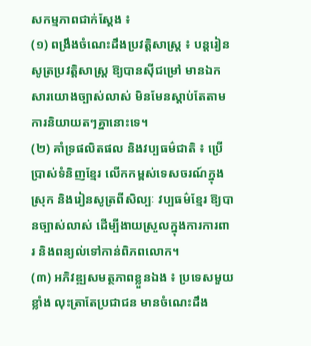សកម្មភាពជាក់ស្តែង ៖
(១) ពង្រឹងចំណេះដឹងប្រវត្តិសាស្ត្រ ៖ បន្តរៀនសូត្រប្រវត្តិសាស្ត្រ ឱ្យបានស៊ីជម្រៅ មានឯកសារយោងច្បាស់លាស់ មិនមែនស្តាប់តែតាមការនិយាយតៗគ្នានោះទេ។
(២) គាំទ្រផលិតផល និងវប្បធម៌ជាតិ ៖ ប្រើប្រាស់ទំនិញខ្មែរ លើកកម្ពស់ទេសចរណ៍ក្នុងស្រុក និងរៀនសូត្រពីសិល្បៈ វប្បធម៌ខ្មែរ ឱ្យបានច្បាស់លាស់ ដើម្បីងាយស្រួលក្នុងការការពារ និងពន្យល់ទៅកាន់ពិភពលោក។
(៣) អភិវឌ្ឍសមត្ថភាពខ្លួនឯង ៖ ប្រទេសមួយខ្លាំង លុះត្រាតែប្រជាជន មានចំណេះដឹង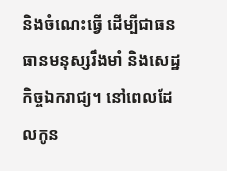និងចំណេះធ្វើ ដើម្បីជាធនធានមនុស្សរឹងមាំ និងសេដ្ឋកិច្ចឯករាជ្យ។ នៅពេលដែលកូន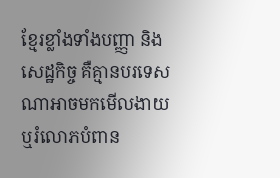ខ្មែរខ្លាំងទាំងបញ្ញា និងសេដ្ឋកិច្ច គឺគ្មានបរទេសណាអាចមកមើលងាយ ឬរំលោភបំពាន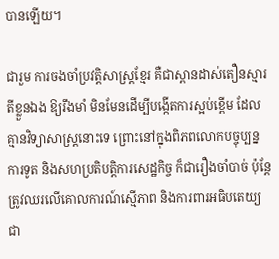បានឡើយ។

ជារួម ការចងចាំប្រវត្តិសាស្ត្រខ្មែរ គឺជាស្ពានដាស់តឿនស្មារតីខ្លួនឯង ឱ្យរឹងមាំ មិនមែនដើម្បីបង្កើតការស្អប់ខ្ពើម ដែលគ្មានវិទ្យាសាស្ត្រនោះទេ ព្រោះនៅក្នុងពិភពលោកបច្ចុប្បន្ន ការទូត និងសហប្រតិបត្តិការសេដ្ឋកិច្ច ក៏ជារឿងចាំបាច់ ប៉ុន្តែត្រូវឈរលើគោលការណ៍ស្មើភាព និងការពារអធិបតេយ្យជា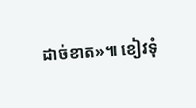ដាច់ខាត»៕ ខៀវទុំ